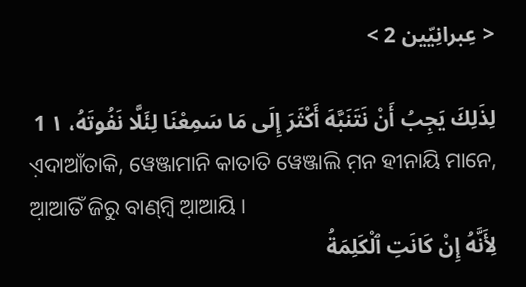< عِبرانِيّين 2 >

لِذَلِكَ يَجِبُ أَنْ نَتَنَبَّهَ أَكْثَرَ إِلَى مَا سَمِعْنَا لِئَلَّا نَفُوتَهُ، ١ 1
ଏ଼ଦାଆଁତାକି, ୱେଞ୍ଜାମାନି କାତାତି ୱେଞ୍ଜାଲି ମ଼ନ ହୀନାୟି ମାନେ, ଆ଼ଆତିଁ ଜିରୁ ବାଣ୍‌ମ୍ବି ଆ଼ଆୟି ।
لِأَنَّهُ إِنْ كَانَتِ ٱلْكَلِمَةُ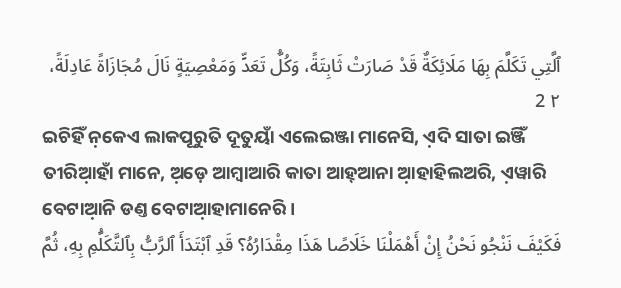ٱلَّتِي تَكَلَّمَ بِهَا مَلَائِكَةٌ قَدْ صَارَتْ ثَابِتَةً، وَكُلُّ تَعَدٍّ وَمَعْصِيَةٍ نَالَ مُجَازَاةً عَادِلَةً، ٢ 2
ଇଚିହିଁ ନ଼କେଏ ଲାକପୂରୁତି ଦୂତୁୟାଁ ଏଲେଇଞ୍ଜା ମାନେସି, ଏ଼ଦି ସାତା ଇଞ୍ଜିଁ ତୀରିଆ଼ହାଁ ମାନେ, ଅ଼ଡ଼େ ଆମ୍ବାଆରି କାତା ଆହ୍‌ଆନା ଆ଼ହାହିଲଅରି, ଏ଼ୱାରି ବେଟାଆ଼ନି ଡଣ୍ତ ବେଟାଆ଼ହାମାନେରି ।
فَكَيْفَ نَنْجُو نَحْنُ إِنْ أَهْمَلْنَا خَلَاصًا هَذَا مِقْدَارُهُ؟ قَدِ ٱبْتَدَأَ ٱلرَّبُّ بِٱلتَّكَلُّمِ بِهِ، ثُمَّ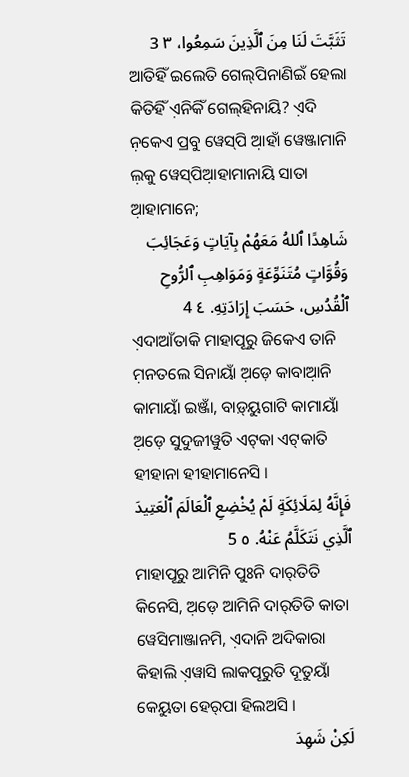تَثَبَّتَ لَنَا مِنَ ٱلَّذِينَ سَمِعُوا، ٣ 3
ଆତିହିଁ ଇଲେତି ଗେଲ୍‌ପିନାଣିଇଁ ହେଲା କିତିହିଁ ଏ଼ନିକିଁ ଗେଲ୍‌ହିନାୟି? ଏ଼ଦି ନ଼କେଏ ପ୍ରବୁ ୱେସ୍‌ପି ଆ଼ହାଁ ୱେଞ୍ଜାମାନି ଲ଼କୁ ୱେସ୍‌ପିଆ଼ହାମାନାୟି ସାତା ଆ଼ହାମାନେ;
شَاهِدًا ٱللهُ مَعَهُمْ بِآيَاتٍ وَعَجَائِبَ وَقُوَّاتٍ مُتَنَوِّعَةٍ وَمَوَاهِبِ ٱلرُّوحِ ٱلْقُدُسِ، حَسَبَ إِرَادَتِهِ. ٤ 4
ଏ଼ଦାଆଁତାକି ମାହାପୂରୁ ଜିକେଏ ତାନି ମ଼ନତଲେ ସିନାୟାଁ ଅ଼ଡ଼େ କାବାଆ଼ନି କାମାୟାଁ ଇଞ୍ଜାଁ, ବାଡ଼୍‌ୟୁଗାଟି କାମାୟାଁ ଅ଼ଡ଼େ ସୁଦୁଜୀୱୁତି ଏଟ୍‌କା ଏଟ୍‌କାତି ହୀହାନା ହୀହାମାନେସି ।
فَإِنَّهُ لِمَلَائِكَةٍ لَمْ يُخْضِعِ ٱلْعَالَمَ ٱلْعَتِيدَ ٱلَّذِي نَتَكَلَّمُ عَنْهُ. ٥ 5
ମାହାପୂରୁ ଆମିନି ପୁଃନି ଦାର୍‌ତିତି କିନେସି, ଅ଼ଡ଼େ ଆମିନି ଦାର୍‌ତିତି କାତା ୱେସିମାଞ୍ଜାନମି, ଏ଼ଦାନି ଅଦିକାରା କିହାଲି ଏ଼ୱାସି ଲାକପୂରୁତି ଦୂତୁୟାଁ କେୟୁତା ହେର୍‌ପା ହିଲଅସି ।
لَكِنْ شَهِدَ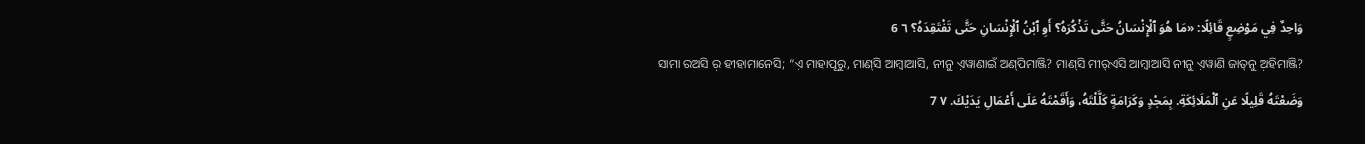وَاحِدٌ فِي مَوْضِعٍ قَائِلًا: «مَا هُوَ ٱلْإِنْسَانُ حَتَّى تَذْكُرَهُ؟ أَوِ ٱبْنُ ٱلْإِنْسَانِ حَتَّى تَفْتَقِدَهُ؟ ٦ 6
ସାମା ରଅସି ର଼ ହୀହାମାନେସି; “ଏ଼ ମାହାପୂରୁ, ମାଣ୍‌ସି ଆମ୍ବାଆସି, ନୀନୁ ଏ଼ୱାଣାଇଁ ଅଣ୍‌ପିମାଞ୍ଜି? ମାଣ୍‌ସି ମୀର୍‌ଏସି ଆମ୍ବାଆସି ନୀନୁ ଏ଼ୱାଣି ଜାତ୍‌ନୁ ଅ଼ହିମାଞ୍ଜି?
وَضَعْتَهُ قَلِيلًا عَنِ ٱلْمَلَائِكَةِ. بِمَجْدٍ وَكَرَامَةٍ كَلَّلْتَهُ، وَأَقَمْتَهُ عَلَى أَعْمَالِ يَدَيْكَ. ٧ 7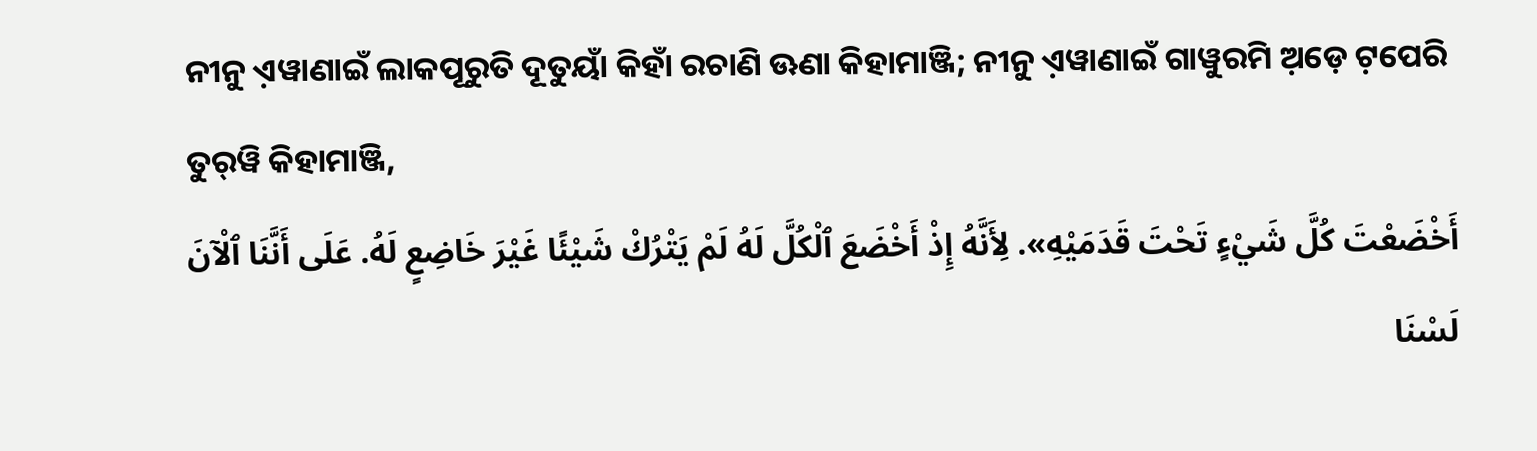ନୀନୁ ଏ଼ୱାଣାଇଁ ଲାକପୂରୁତି ଦୂତୁୟାଁ କିହାଁ ରଚାଣି ଊଣା କିହାମାଞ୍ଜି; ନୀନୁ ଏ଼ୱାଣାଇଁ ଗାୱୁରମି ଅ଼ଡ଼େ ଟ଼ପେରି ତୁର୍‌ୱି କିହାମାଞ୍ଜି,
أَخْضَعْتَ كُلَّ شَيْءٍ تَحْتَ قَدَمَيْهِ». لِأَنَّهُ إِذْ أَخْضَعَ ٱلْكُلَّ لَهُ لَمْ يَتْرُكْ شَيْئًا غَيْرَ خَاضِعٍ لَهُ. عَلَى أَنَّنَا ٱلْآنَ لَسْنَا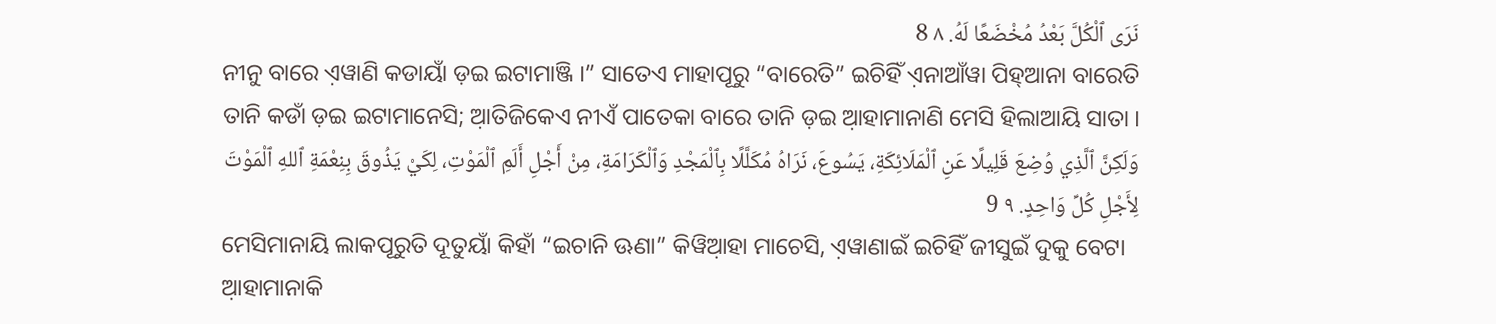نَرَى ٱلْكُلَّ بَعْدُ مُخْضَعًا لَهُ. ٨ 8
ନୀନୁ ବାରେ ଏ଼ୱାଣି କଡାୟାଁ ଡ଼ଇ ଇଟାମାଞ୍ଜି ।” ସାତେଏ ମାହାପୂରୁ “ବାରେତି” ଇଚିହିଁ ଏ଼ନାଆଁୱା ପିହ୍‌ଆନା ବାରେତି ତାନି କଡାଁ ଡ଼ଇ ଇଟାମାନେସି; ଆ଼ତିଜିକେଏ ନୀଏଁ ପାତେକା ବାରେ ତାନି ଡ଼ଇ ଆ଼ହାମାନାଣି ମେସି ହିଲାଆୟି ସାତା ।
وَلَكِنَّ ٱلَّذِي وُضِعَ قَلِيلًا عَنِ ٱلْمَلَائِكَةِ، يَسُوعَ، نَرَاهُ مُكَلَّلًا بِٱلْمَجْدِ وَٱلْكَرَامَةِ، مِنْ أَجْلِ أَلَمِ ٱلْمَوْتِ، لِكَيْ يَذُوقَ بِنِعْمَةِ ٱللهِ ٱلْمَوْتَ لِأَجْلِ كُلِّ وَاحِدٍ. ٩ 9
ମେସିମାନାୟି ଲାକପୂରୁତି ଦୂତୁୟାଁ କିହାଁ “ଇଚାନି ଊଣା” କିୱିଆ଼ହା ମାଚେସି, ଏ଼ୱାଣାଇଁ ଇଚିହିଁ ଜୀସୁଇଁ ଦୁକୁ ବେଟା ଆ଼ହାମାନାକି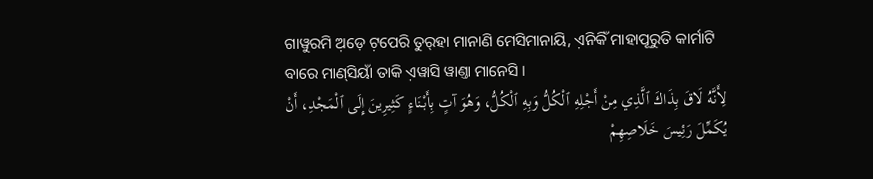ଗାୱୁରମି ଅ଼ଡ଼େ ଟ଼ପେରି ତୁର୍‌ହା ମାନାଣି ମେସିମାନାୟି, ଏ଼ନିକିଁ ମାହାପୂରୁତି କାର୍ମାଟି ବାରେ ମାଣ୍‌ସିୟାଁ ତାକି ଏ଼ୱାସି ୱାଣ୍ତା ମାନେସି ।
لِأَنَّهُ لَاقَ بِذَاكَ ٱلَّذِي مِنْ أَجْلِهِ ٱلْكُلُّ وَبِهِ ٱلْكُلُّ، وَهُوَ آتٍ بِأَبْنَاءٍ كَثِيرِينَ إِلَى ٱلْمَجْدِ، أَنْ يُكَمِّلَ رَئِيسَ خَلَاصِهِمْ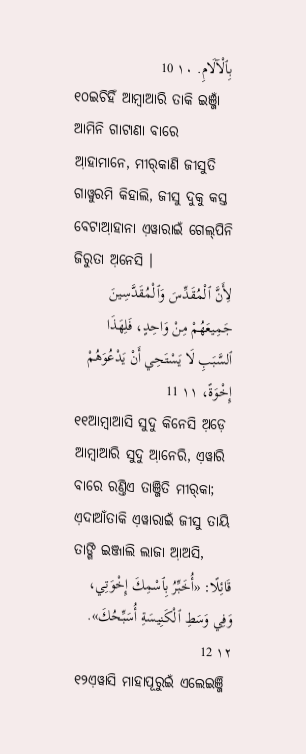بِٱلْآلَامِ. ١٠ 10
୧୦ଇଚିହିଁ ଆମ୍ବାଆରି ତାକି ଇଞ୍ଜାଁ ଆମିନି ଗାଟାଣା ବାରେ ଆ଼ହାମାନେ, ମୀର୍‌କାଣି ଜୀସୁତି ଗାୱୁରମି କିହାଲି, ଜୀସୁ ଦୁକୁ କସ୍ତ ବେଟାଆ଼ହାନା ଏ଼ୱାରାଇଁ ଗେଲ୍‌ପିନି ଜିରୁତା ଅ଼ନେସି ।
لِأَنَّ ٱلْمُقَدِّسَ وَٱلْمُقَدَّسِينَ جَمِيعَهُمْ مِنْ وَاحِدٍ، فَلِهَذَا ٱلسَّبَبِ لَا يَسْتَحِي أَنْ يَدْعُوَهُمْ إِخْوَةً، ١١ 11
୧୧ଆମ୍ବାଆସି ସୁଦୁ କିନେସି ଅ଼ଡ଼େ ଆମ୍ବାଆରି ସୁଦୁ ଆ଼ନେରି, ଏ଼ୱାରି ବାରେ ରଣ୍ତିଏ ତାଞ୍ଜିତି ମୀର୍‌କା; ଏ଼ଦାଆଁତାକି ଏ଼ୱାରାଇଁ ଜୀସୁ ତାୟି ତାଙ୍ଗି ଇଞ୍ଜାଲି ଲାଜା ଆ଼ଅସି,
قَائِلًا: «أُخَبِّرُ بِٱسْمِكَ إِخْوَتِي، وَفِي وَسَطِ ٱلْكَنِيسَةِ أُسَبِّحُكَ». ١٢ 12
୧୨ଏ଼ୱାସି ମାହାପୂରୁଇଁ ଏଲେଇଞ୍ଜି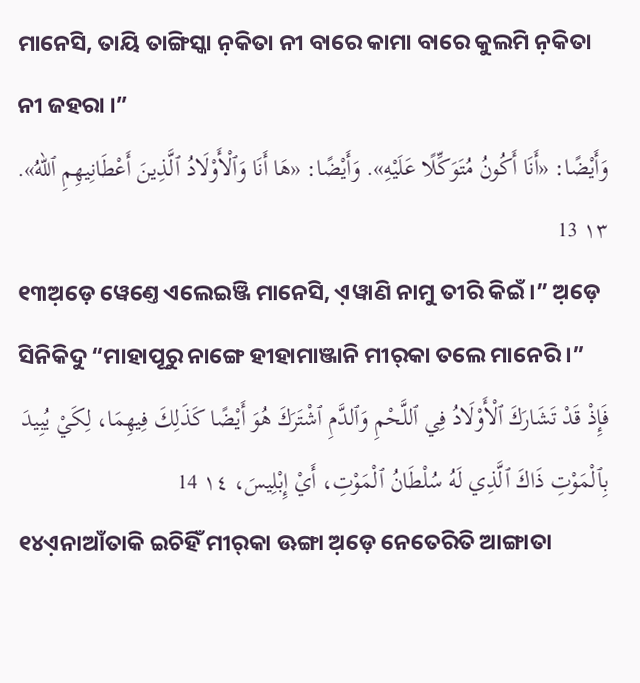ମାନେସି, ତାୟି ତାଙ୍ଗିସ୍କା ନ଼କିତା ନୀ ବାରେ କାମା ବାରେ କୁଲମି ନ଼କିତା ନୀ ଜହରା ।”
وَأَيْضًا: «أَنَا أَكُونُ مُتَوَكِّلًا عَلَيْهِ». وَأَيْضًا: «هَا أَنَا وَٱلْأَوْلَادُ ٱلَّذِينَ أَعْطَانِيهِمِ ٱللهُ». ١٣ 13
୧୩ଅ଼ଡ଼େ ୱେଣ୍ତେ ଏଲେଇଞ୍ଜି ମାନେସି, ଏ଼ୱାଣି ନାମୁ ତୀରି କିଇଁ ।” ଅ଼ଡ଼େ ସିନିକିଦୁ “ମାହାପୂରୁ ନାଙ୍ଗେ ହୀହାମାଞ୍ଜାନି ମୀର୍‌କା ତଲେ ମାନେରି ।”
فَإِذْ قَدْ تَشَارَكَ ٱلْأَوْلَادُ فِي ٱللَّحْمِ وَٱلدَّمِ ٱشْتَرَكَ هُوَ أَيْضًا كَذَلِكَ فِيهِمَا، لِكَيْ يُبِيدَ بِٱلْمَوْتِ ذَاكَ ٱلَّذِي لَهُ سُلْطَانُ ٱلْمَوْتِ، أَيْ إِبْلِيسَ، ١٤ 14
୧୪ଏ଼ନାଆଁତାକି ଇଚିହିଁ ମୀର୍‌କା ଊଙ୍ଗା ଅ଼ଡ଼େ ନେତେରିତି ଆଙ୍ଗାତା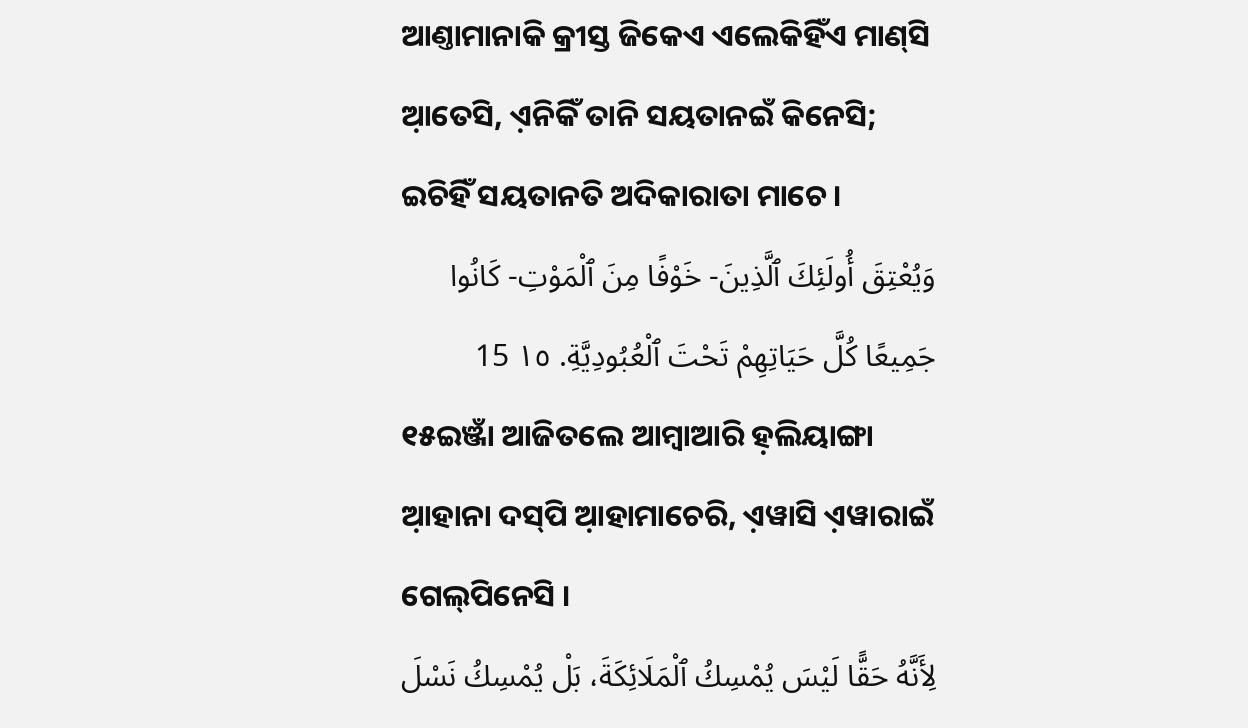ଆଣ୍ତାମାନାକି କ୍ରୀସ୍ତ ଜିକେଏ ଏଲେକିହିଁଏ ମାଣ୍‌ସି ଆ଼ତେସି, ଏ଼ନିକିଁ ତାନି ସୟତାନଇଁ କିନେସି; ଇଚିହିଁ ସୟତାନତି ଅଦିକାରାତା ମାଚେ ।
وَيُعْتِقَ أُولَئِكَ ٱلَّذِينَ- خَوْفًا مِنَ ٱلْمَوْتِ- كَانُوا جَمِيعًا كُلَّ حَيَاتِهِمْ تَحْتَ ٱلْعُبُودِيَّةِ. ١٥ 15
୧୫ଇଞ୍ଜାଁ ଆଜିତଲେ ଆମ୍ବାଆରି ହ଼ଲିୟାଙ୍ଗା ଆ଼ହାନା ଦସ୍‌ପି ଆ଼ହାମାଚେରି, ଏ଼ୱାସି ଏ଼ୱାରାଇଁ ଗେଲ୍‌ପିନେସି ।
لِأَنَّهُ حَقًّا لَيْسَ يُمْسِكُ ٱلْمَلَائِكَةَ، بَلْ يُمْسِكُ نَسْلَ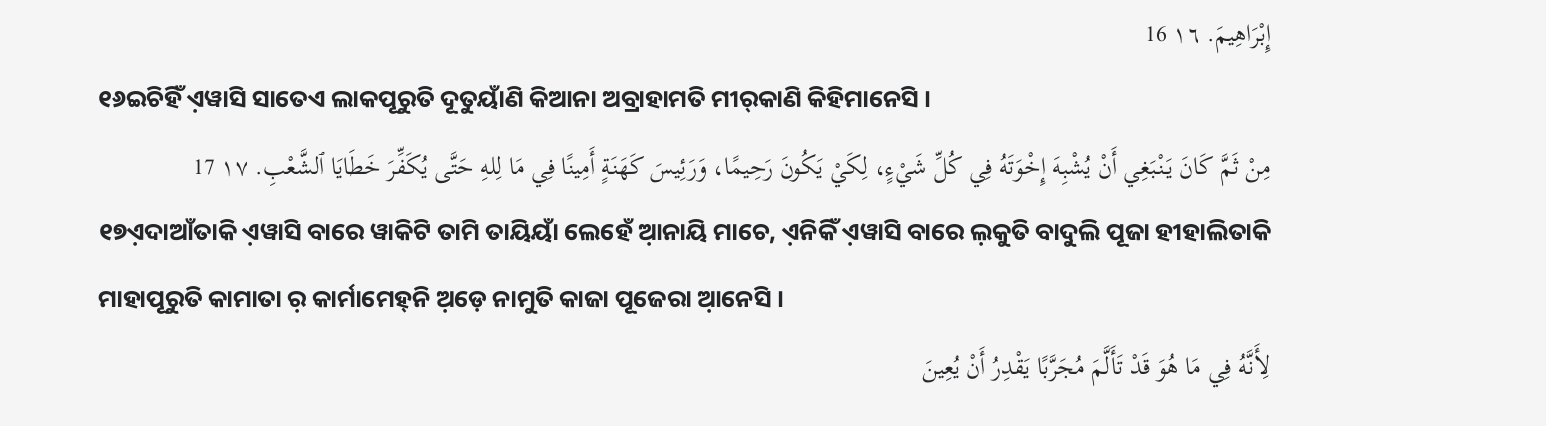إِبْرَاهِيمَ. ١٦ 16
୧୬ଇଚିହିଁ ଏ଼ୱାସି ସାତେଏ ଲାକପୂରୁତି ଦୂତୁୟାଁଣି କିଆନା ଅବ୍ରାହାମତି ମୀର୍‌କାଣି କିହିମାନେସି ।
مِنْ ثَمَّ كَانَ يَنْبَغِي أَنْ يُشْبِهَ إِخْوَتَهُ فِي كُلِّ شَيْءٍ، لِكَيْ يَكُونَ رَحِيمًا، وَرَئِيسَ كَهَنَةٍ أَمِينًا فِي مَا لِلهِ حَتَّى يُكَفِّرَ خَطَايَا ٱلشَّعْبِ. ١٧ 17
୧୭ଏ଼ଦାଆଁତାକି ଏ଼ୱାସି ବାରେ ୱାକିଟି ତାମି ତାୟିୟାଁ ଲେହେଁ ଆ଼ନାୟି ମାଚେ, ଏ଼ନିକିଁ ଏ଼ୱାସି ବାରେ ଲ଼କୁତି ବାଦୁଲି ପୂଜା ହୀହାଲିତାକି ମାହାପୂରୁତି କାମାତା ର଼ କାର୍ମାମେହ୍‌ନି ଅ଼ଡ଼େ ନାମୁତି କାଜା ପୂଜେରା ଆ଼ନେସି ।
لِأَنَّهُ فِي مَا هُوَ قَدْ تَأَلَّمَ مُجَرَّبًا يَقْدِرُ أَنْ يُعِينَ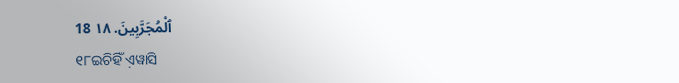ٱلْمُجَرَّبِينَ. ١٨ 18
୧୮ଇଚିହିଁ ଏ଼ୱାସି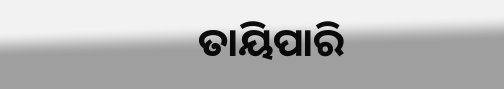ତାୟିପାରି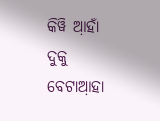କିୱି ଆ଼ହାଁ ଦୁକୁ ବେଟାଆ଼ହା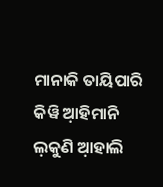ମାନାକି ତାୟିପାରି କିୱି ଆ଼ହିମାନି ଲ଼କୁଣି ଆ଼ହାଲି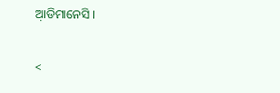ଆ଼ଡିମାନେସି ।

<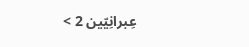عِبرانِيّين 2 >